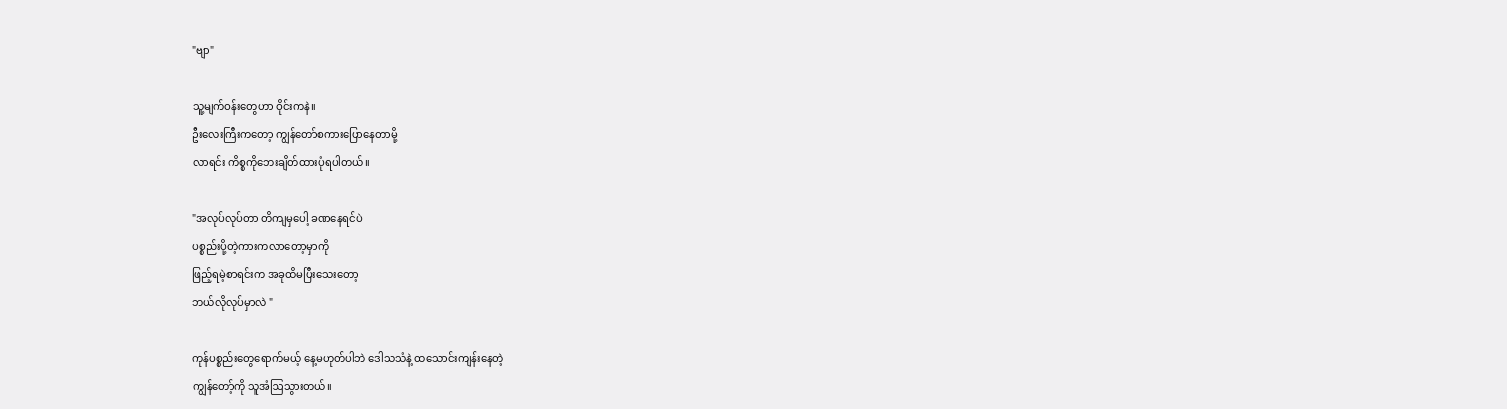"ဗျာ"

သူ့မျက်ဝန်းတွေဟာ ဝိုင်းကနဲ။
ဦးလေးကြီးကတော့ ကျွန်တော်စကားပြောနေတာမို့
လာရင်း ကိစ္စကိုဘေးချိတ်ထားပုံရပါတယ်။

"အလုပ်လုပ်တာ တိကျမှပေါ့ ခဏနေရင်ပဲ
ပစ္စည်းပို့တဲ့ကားကလာတော့မှာကို
ဖြည့်ရမဲ့စာရင်းက အခုထိမပြီးသေးတော့
ဘယ်လိုလုပ်မှာလဲ "

ကုန်ပစ္စည်းတွေရောက်မယ့် နေ့မဟုတ်ပါဘဲ ဒေါသသံနဲ့ ထသောင်းကျန်းနေတဲ့
ကျွန်တော့်ကို သူအံဩသွားတယ်။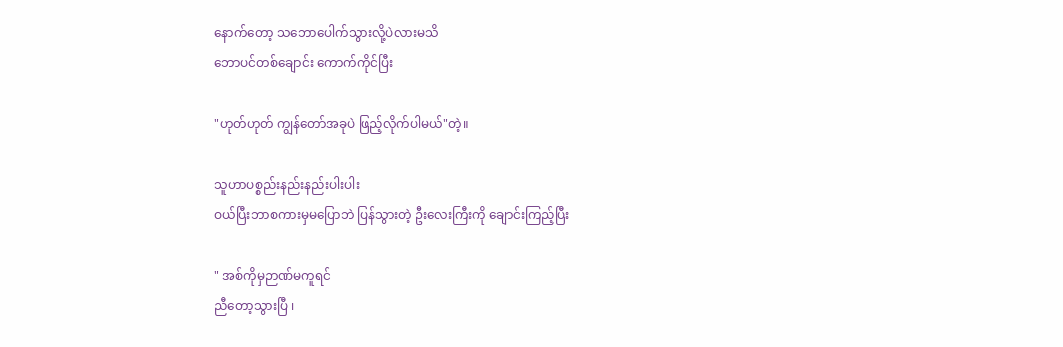နောက်တော့ သဘောပေါက်သွားလို့ပဲလားမသိ
ဘောပင်တစ်ချောင်း ကောက်ကိုင်ပြီး

"ဟုတ်ဟုတ် ကျွန်တော်အခုပဲ ဖြည့်လိုက်ပါမယ်"တဲ့။

သူဟာပစ္စည်းနည်းနည်းပါးပါး
ဝယ်ပြီးဘာစကားမှမပြောဘဲ ပြန်သွားတဲ့ ဦးလေးကြီးကို ချောင်းကြည့်ပြီး

" အစ်ကိုမှဉာဏ်မကူရင်
ညီတော့သွားပြီ ၊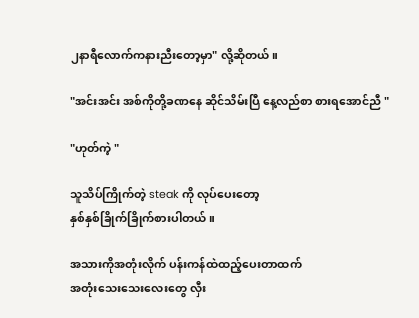၂နာရီလောက်ကနားညီးတော့မှာ" လို့ဆိုတယ်။

"အင်းအင်း အစ်ကိုတို့ခဏနေ ဆိုင်သိမ်းပြီ နေ့လည်စာ စားရအောင်ညီ "

"ဟုတ်ကဲ့ "

သူသိပ်ကြိုက်တဲ့ steak ကို လုပ်ပေးတော့
နှစ်နှစ်ခြိုက်ခြိုက်စားပါတယ်။

အသားကိုအတုံးလိုက် ပန်းကန်ထဲထည့်ပေးတာထက်
အတုံးသေးသေးလေးတွေ လှီး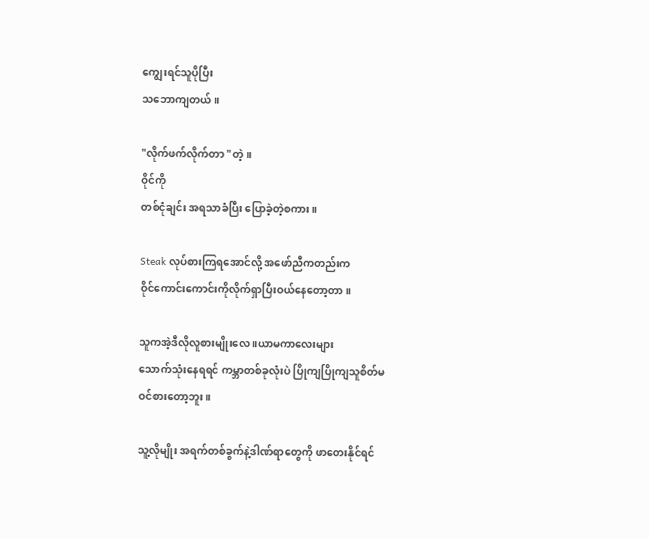ကျွေးရင်သူပိုပြီး
သဘောကျတယ်။

"လိုက်ဖက်လိုက်တာ "တဲ့။
ဝိုင်ကို
တစ်ငုံချင်း အရသာခံပြီး ပြောခဲ့တဲ့စကား။

Steak လုပ်စားကြရအောင်လို့ အဖော်ညီကတည်းက
ဝိုင်ကောင်းကောင်းကိုလိုက်ရှာပြီးဝယ်နေတော့တာ။

သူကအဲ့ဒီလိုလူစားမျိုး‌လေ ။ယာမကာလေးများ
သောက်သုံးနေရရင် ကမ္ဘာတစ်ခုလုံးပဲ ပြိုကျပြိုကျသူစိတ်မဝင်စားတော့ဘူး။

သူ့လိုမျိုး အရက်တစ်ခွက်နဲ့ဒါဏ်ရာတွေကို ဖာတေးနိုင်ရင်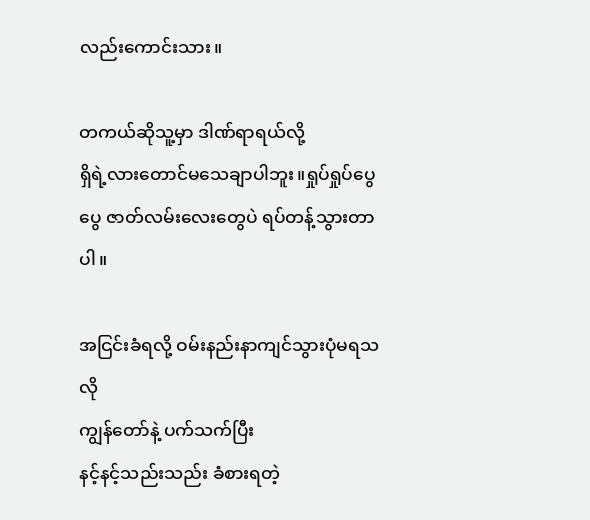လည်းကောင်းသား။

တကယ်ဆိုသူ့မှာ ဒါဏ်ရာရယ်လို့
ရှိရဲ့လားတောင်မသေချာပါဘူး။ရှုပ်ရှုပ်ပွေပွေ ဇာတ်လမ်းလေးတွေပဲ ရပ်တန့်သွားတာပါ။

အငြင်းခံရလို့ ဝမ်းနည်းနာကျင်သွားပုံမရသလို
ကျွန်တော်နဲ့ ပက်သက်ပြီး
နင့်နင့်သည်းသည်း ခံစားရတဲ့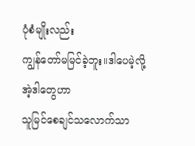ပုံစံမျိုးလည်း
ကျွန်တော်မမြင်ခဲ့ဘူး။ဒါပေမဲ့လို့
အဲ့ဒါတွေဟာ
သူမြင်စေချင်သလောက်သာ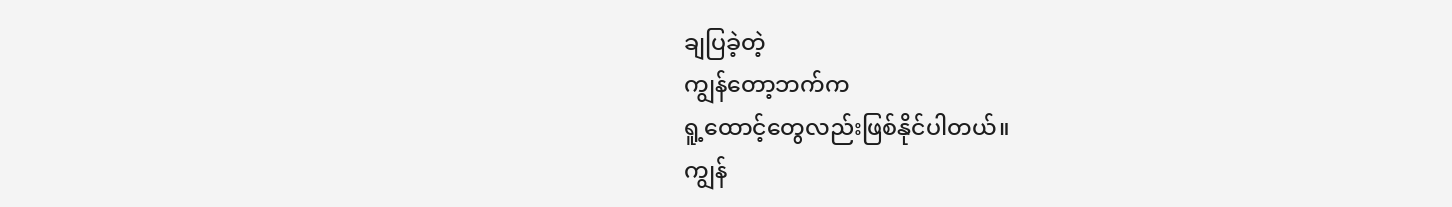ချပြခဲ့တဲ့
ကျွန်တော့ဘက်က
ရူ့ထောင့်‌တွေလည်းဖြစ်နိုင်ပါတယ်။
ကျွန်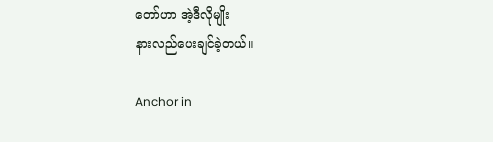တော်ဟာ အဲ့ဒီလိုမျိုး
နားလည်ပေးချင်ခဲ့တယ်။

Anchor in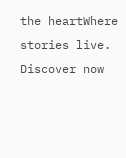the heartWhere stories live. Discover now